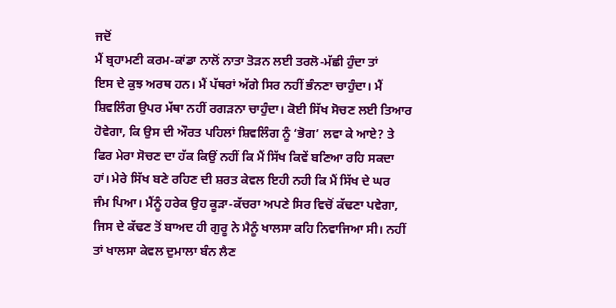ਜਦੋਂ
ਮੈਂ ਬ੍ਰਹਾਮਣੀ ਕਰਮ-ਕਾਂਡਾ ਨਾਲੋਂ ਨਾਤਾ ਤੋੜਨ ਲਈ ਤਰਲੋ-ਮੱਛੀ ਹੁੰਦਾ ਤਾਂ
ਇਸ ਦੇ ਕੁਝ ਅਰਥ ਹਨ। ਮੈਂ ਪੱਥਰਾਂ ਅੱਗੇ ਸਿਰ ਨਹੀਂ ਭੰਨਣਾ ਚਾਹੁੰਦਾ। ਮੈਂ
ਸ਼ਿਵਲਿੰਗ ਉਪਰ ਮੱਥਾ ਨਹੀਂ ਰਗੜਨਾ ਚਾਹੁੰਦਾ। ਕੋਈ ਸਿੱਖ ਸੋਚਣ ਲਈ ਤਿਆਰ
ਹੋਵੇਗਾ, ਕਿ ਉਸ ਦੀ ਔਰਤ ਪਹਿਲਾਂ ਸ਼ਿਵਲਿੰਗ ਨੂੰ ‘ਭੋਗ’ ਲਵਾ ਕੇ ਆਏ? ਤੇ
ਫਿਰ ਮੇਰਾ ਸੋਚਣ ਦਾ ਹੱਕ ਕਿਉਂ ਨਹੀਂ ਕਿ ਮੈਂ ਸਿੱਖ ਕਿਵੇਂ ਬਣਿਆ ਰਹਿ ਸਕਦਾ
ਹਾਂ। ਮੇਰੇ ਸਿੱਖ ਬਣੇ ਰਹਿਣ ਦੀ ਸ਼ਰਤ ਕੇਵਲ ਇਹੀ ਨਹੀ ਕਿ ਮੈਂ ਸਿੱਖ ਦੇ ਘਰ
ਜੰਮ ਪਿਆ। ਮੈਂਨੂੰ ਹਰੇਕ ਉਹ ਕੂੜਾ-ਕੱਚਰਾ ਅਪਣੇ ਸਿਰ ਵਿਚੋਂ ਕੱਢਣਾ ਪਵੇਗਾ,
ਜਿਸ ਦੇ ਕੱਢਣ ਤੋਂ ਬਾਅਦ ਹੀ ਗੁਰੂ ਨੇ ਮੈਨੂੰ ਖਾਲਸਾ ਕਹਿ ਨਿਵਾਜਿਆ ਸੀ। ਨਹੀਂ
ਤਾਂ ਖਾਲਸਾ ਕੇਵਲ ਦੁਮਾਲਾ ਬੰਨ ਲੈਣ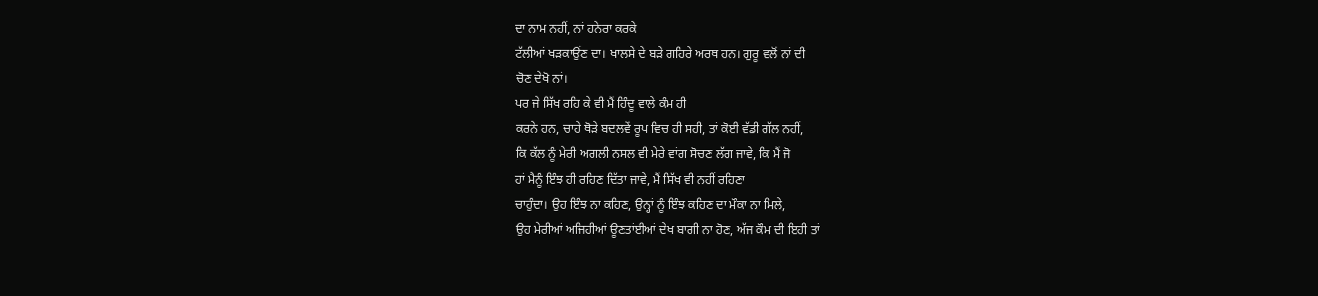ਦਾ ਨਾਮ ਨਹੀਂ, ਨਾਂ ਹਨੇਰਾ ਕਰਕੇ
ਟੱਲੀਆਂ ਖੜਕਾਉਂਣ ਦਾ। ਖਾਲਸੇ ਦੇ ਬੜੇ ਗਹਿਰੇ ਅਰਥ ਹਨ। ਗੁਰੂ ਵਲੋਂ ਨਾਂ ਦੀ
ਚੋਣ ਦੇਖੋ ਨਾਂ।
ਪਰ ਜੇ ਸਿੱਖ ਰਹਿ ਕੇ ਵੀ ਮੈਂ ਹਿੰਦੂ ਵਾਲੇ ਕੰਮ ਹੀ
ਕਰਨੇ ਹਨ, ਚਾਹੇ ਥੋੜੇ ਬਦਲਵੇਂ ਰੂਪ ਵਿਚ ਹੀ ਸਹੀ, ਤਾਂ ਕੋਈ ਵੱਡੀ ਗੱਲ ਨਹੀਂ,
ਕਿ ਕੱਲ ਨੂੰ ਮੇਰੀ ਅਗਲੀ ਨਸਲ ਵੀ ਮੇਰੇ ਵਾਂਗ ਸੋਚਣ ਲੱਗ ਜਾਵੇ, ਕਿ ਮੈਂ ਜੋ
ਹਾਂ ਮੈਨੂੰ ਇੰਝ ਹੀ ਰਹਿਣ ਦਿੱਤਾ ਜਾਵੇ, ਮੈਂ ਸਿੱਖ ਵੀ ਨਹੀਂ ਰਹਿਣਾ
ਚਾਹੁੰਦਾ। ਉਹ ਇੰਝ ਨਾ ਕਹਿਣ, ਉਨ੍ਹਾਂ ਨੂੰ ਇੰਝ ਕਹਿਣ ਦਾ ਮੌਕਾ ਨਾ ਮਿਲੇ,
ਉਹ ਮੇਰੀਆਂ ਅਜਿਹੀਆਂ ਊਣਤਾਂਈਆਂ ਦੇਖ ਬਾਗੀ ਨਾ ਹੋਣ, ਅੱਜ ਕੌਮ ਦੀ ਇਹੀ ਤਾਂ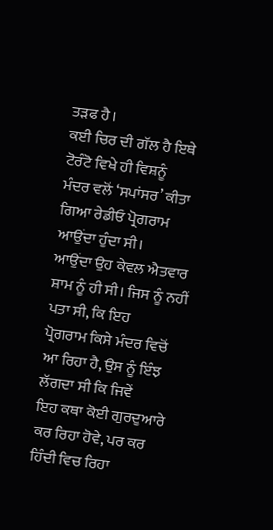ਤੜਫ ਹੈ।
ਕਈ ਚਿਰ ਦੀ ਗੱਲ ਹੈ ਇਥੇ ਟੋਰੰਟੋ ਵਿਖੇ ਹੀ ਵਿਸ਼ਨੂੰ
ਮੰਦਰ ਵਲੋਂ ‘ਸਪਾਂਸਰ’ ਕੀਤਾ ਗਿਆ ਰੇਡੀਓ ਪ੍ਰੋਗਰਾਮ ਆਉਂਦਾ ਹੁੰਦਾ ਸੀ।
ਆਉਂਦਾ ਉਹ ਕੇਵਲ ਐਤਵਾਰ ਸ਼ਾਮ ਨੂੰ ਹੀ ਸੀ। ਜਿਸ ਨੂੰ ਨਹੀਂ ਪਤਾ ਸੀ, ਕਿ ਇਹ
ਪ੍ਰੋਗਰਾਮ ਕਿਸੇ ਮੰਦਰ ਵਿਚੋਂ ਆ ਰਿਹਾ ਹੈ, ਉਸ ਨੂੰ ਇੰਝ ਲੱਗਦਾ ਸੀ ਕਿ ਜਿਵੇਂ
ਇਹ ਕਥਾ ਕੋਈ ਗੁਰਦੁਆਰੇ ਕਰ ਰਿਹਾ ਹੋਵੇ, ਪਰ ਕਰ ਹਿੰਦੀ ਵਿਚ ਰਿਹਾ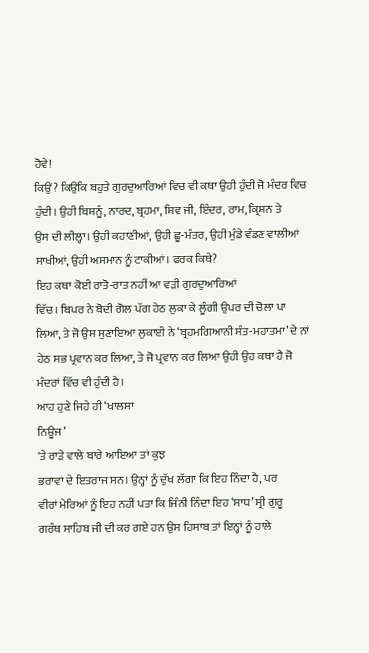ਹੋਵੇ!
ਕਿਉਂ? ਕਿਉਂਕਿ ਬਹੁਤੇ ਗੁਰਦੁਆਰਿਆਂ ਵਿਚ ਵੀ ਕਥਾ ਉਹੀ ਹੁੰਦੀ ਜੋ ਮੰਦਰ ਵਿਚ
ਹੁੰਦੀ। ਉਹੀ ਬਿਸ਼ਨੂੰ, ਨਾਰਦ, ਬ੍ਰਹਮਾ, ਸ਼ਿਵ ਜੀ, ਇੰਦਰ, ਰਾਮ, ਕ੍ਰਿਸ਼ਨ ਤੇ
ਉਸ ਦੀ ਲੀਲ੍ਹਾ। ਉਹੀ ਕਹਾਣੀਆਂ, ਉਹੀ ਛੂ-ਮੰਤਰ, ਉਹੀ ਮੁੰਡੇ ਵੰਡਣ ਵਾਲੀਆਂ
ਸਾਖੀਆਂ, ਉਹੀ ਅਸਮਾਨ ਨੂੰ ਟਾਕੀਆਂ। ਫਰਕ ਕਿਥੇ?
ਇਹ ਕਥਾ ਕੋਈ ਰਾਤੋ-ਰਾਤ ਨਹੀਂ ਆ ਵੜੀ ਗੁਰਦੁਆਰਿਆਂ
ਵਿੱਚ। ਬਿਪਰ ਨੇ ਬੋਦੀ ਗੋਲ ਪੱਗ ਹੇਠ ਲੁਕਾ ਕੇ ਲੂੰਗੀ ਉਪਰ ਦੀ ਚੋਲਾ ਪਾ
ਲਿਆ, ਤੇ ਜੋ ਉਸ ਸੁਣਾਇਆ ਲੁਕਾਈ ਨੇ ‘ਬ੍ਰਹਮਗਿਆਨੀ ਸੰਤ-ਮਹਾਤਮਾ’ ਦੇ ਨਾਂ
ਹੇਠ ਸਭ ਪ੍ਰਵਾਨ ਕਰ ਲਿਆ, ਤੇ ਜੋ ਪ੍ਰਵਾਨ ਕਰ ਲਿਆ ਉਹੀ ਉਹ ਕਥਾ ਹੈ ਜੋ
ਮੰਦਰਾਂ ਵਿੱਚ ਵੀ ਹੁੰਦੀ ਹੈ।
ਆਹ ਹੁਣੇ ਜਿਹੇ ਹੀ ‘ਖਾਲਸਾ
ਨਿਊਜ’
'ਤੇ ਰਾੜੇ ਵਾਲੇ ਬਾਰੇ ਆਇਆ ਤਾਂ ਕੁਝ
ਭਰਾਵਾਂ ਦੇ ਇਤਰਾਜ ਸਨ। ਉਨ੍ਹਾਂ ਨੂੰ ਦੁੱਖ ਲੱਗਾ ਕਿ ਇਹ ਨਿੰਦਾ ਹੈ, ਪਰ
ਵੀਰਾਂ ਮੇਰਿਆਂ ਨੂੰ ਇਹ ਨਹੀਂ ਪਤਾ ਕਿ ਜਿੰਨੀ ਨਿੰਦਾ ਇਹ ‘ਸਾਧ’ ਸ੍ਰੀ ਗੁਰੂ
ਗਰੰਥ ਸਾਹਿਬ ਜੀ ਦੀ ਕਰ ਗਏ ਹਨ ਉਸ ਹਿਸਾਬ ਤਾਂ ਇਨ੍ਹਾਂ ਨੂੰ ਹਾਲੇ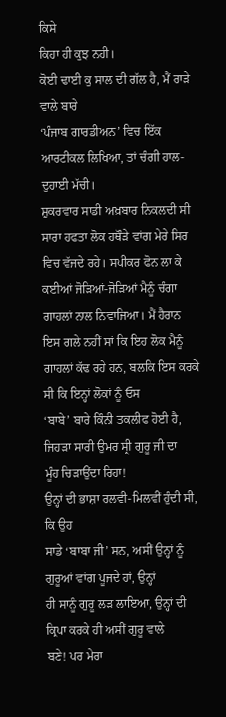ਕਿਸੇ
ਕਿਹਾ ਹੀ ਕੁਝ ਨਹੀ।
ਕੋਈ ਢਾਈ ਕੁ ਸਾਲ ਦੀ ਗੱਲ ਹੈ, ਮੈਂ ਰਾੜੇ ਵਾਲੇ ਬਾਰੇ
‘ਪੰਜਾਬ ਗਾਰਡੀਅਨ’ ਵਿਚ ਇੱਕ ਆਰਟੀਕਲ ਲਿਖਿਆ, ਤਾਂ ਚੰਗੀ ਹਾਲ-ਦੁਹਾਈ ਮੱਚੀ।
ਸ਼ੁਕਰਵਾਰ ਸਾਡੀ ਅਖ਼ਬਾਰ ਨਿਕਲਦੀ ਸੀ ਸਾਰਾ ਹਫਤਾ ਲੋਕ ਹਥੌੜੇ ਵਾਂਗ ਮੇਰੇ ਸਿਰ
ਵਿਚ ਵੱਜਦੇ ਰਹੇ। ਸਪੀਕਰ ਫੋਨ ਲਾ ਕੇ ਕਈਆਂ ਜੋੜਿਆਂ-ਜੋੜਿਆਂ ਮੈਨੂੰ ਚੰਗਾ
ਗਾਹਲਾਂ ਨਾਲ ਨਿਵਾਜਿਆ। ਮੈਂ ਹੈਰਾਨ ਇਸ ਗਲੇ ਨਹੀਂ ਸਾਂ ਕਿ ਇਹ ਲੋਕ ਮੈਨੂੰ
ਗਾਹਲਾਂ ਕੱਢ ਰਹੇ ਹਨ, ਬਲਕਿ ਇਸ ਕਰਕੇ ਸੀ ਕਿ ਇਨ੍ਹਾਂ ਲੋਕਾਂ ਨੂੰ ਓਸ
‘ਬਾਬੇ’ ਬਾਰੇ ਕਿੰਨੀ ਤਕਲੀਫ ਹੋਈ ਹੈ, ਜਿਹੜਾ ਸਾਰੀ ਉਮਰ ਸ੍ਰੀ ਗੁਰੂ ਜੀ ਦਾ
ਮੂੰਹ ਚਿੜਾਉਂਦਾ ਰਿਹਾ!
ਉਨ੍ਹਾਂ ਦੀ ਭਾਸ਼ਾ ਰਲਵੀ-ਮਿਲਵੀਂ ਹੁੰਦੀ ਸੀ, ਕਿ ਉਹ
ਸਾਡੇ ‘ਬਾਬਾ ਜੀ’ ਸਨ, ਅਸੀਂ ਉਨ੍ਹਾਂ ਨੂੰ ਗੁਰੂਆਂ ਵਾਂਗ ਪੂਜਦੇ ਹਾਂ, ਉਨ੍ਹਾਂ
ਹੀ ਸਾਨੂੰ ਗੁਰੂ ਲੜ ਲਾਇਆ, ਉਨ੍ਹਾਂ ਦੀ ਕ੍ਰਿਪਾ ਕਰਕੇ ਹੀ ਅਸੀਂ ਗੁਰੂ ਵਾਲੇ
ਬਣੇ! ਪਰ ਮੇਰਾ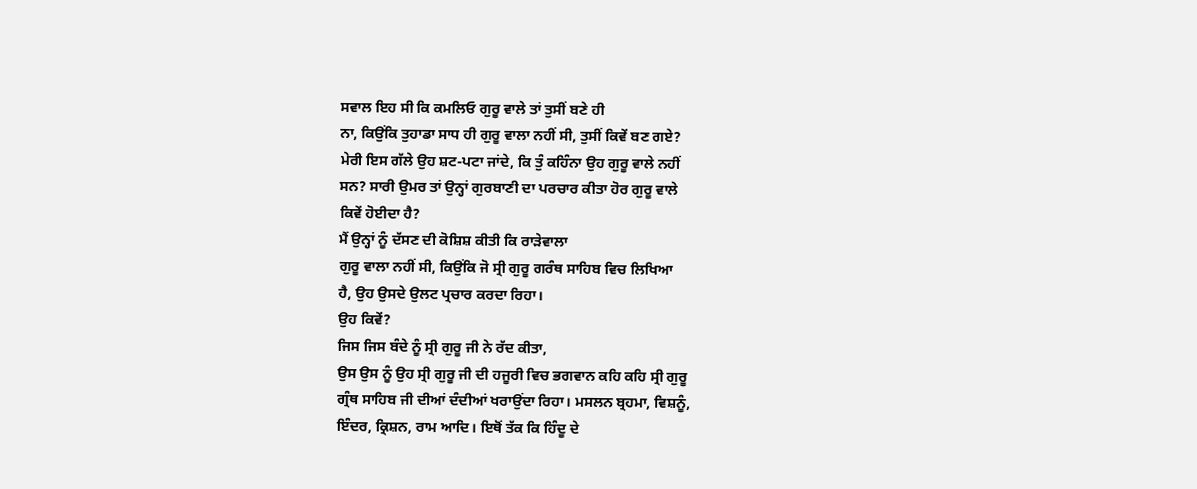ਸਵਾਲ ਇਹ ਸੀ ਕਿ ਕਮਲਿਓ ਗੁਰੂ ਵਾਲੇ ਤਾਂ ਤੁਸੀਂ ਬਣੇ ਹੀ
ਨਾ, ਕਿਉਂਕਿ ਤੁਹਾਡਾ ਸਾਧ ਹੀ ਗੁਰੂ ਵਾਲਾ ਨਹੀਂ ਸੀ, ਤੁਸੀਂ ਕਿਵੇਂ ਬਣ ਗਏ?
ਮੇਰੀ ਇਸ ਗੱਲੇ ਉਹ ਸ਼ਟ-ਪਟਾ ਜਾਂਦੇ, ਕਿ ਤੁੰ ਕਹਿੰਨਾ ਉਹ ਗੁਰੂ ਵਾਲੇ ਨਹੀਂ
ਸਨ? ਸਾਰੀ ਉਮਰ ਤਾਂ ਉਨ੍ਹਾਂ ਗੁਰਬਾਣੀ ਦਾ ਪਰਚਾਰ ਕੀਤਾ ਹੋਰ ਗੁਰੂ ਵਾਲੇ
ਕਿਵੇਂ ਹੋਈਦਾ ਹੈ?
ਮੈਂ ਉਨ੍ਹਾਂ ਨੂੰ ਦੱਸਣ ਦੀ ਕੋਸ਼ਿਸ਼ ਕੀਤੀ ਕਿ ਰਾੜੇਵਾਲਾ
ਗੁਰੂ ਵਾਲਾ ਨਹੀਂ ਸੀ, ਕਿਉਂਕਿ ਜੋ ਸ੍ਰੀ ਗੁਰੂ ਗਰੰਥ ਸਾਹਿਬ ਵਿਚ ਲਿਖਿਆ
ਹੈ, ਉਹ ਉਸਦੇ ਉਲਟ ਪ੍ਰਚਾਰ ਕਰਦਾ ਰਿਹਾ।
ਉਹ ਕਿਵੇਂ?
ਜਿਸ ਜਿਸ ਬੰਦੇ ਨੂੰ ਸ੍ਰੀ ਗੁਰੂ ਜੀ ਨੇ ਰੱਦ ਕੀਤਾ,
ਉਸ ਉਸ ਨੂੰ ਉਹ ਸ੍ਰੀ ਗੁਰੂ ਜੀ ਦੀ ਹਜੂਰੀ ਵਿਚ ਭਗਵਾਨ ਕਹਿ ਕਹਿ ਸ੍ਰੀ ਗੁਰੂ
ਗ੍ਰੰਥ ਸਾਹਿਬ ਜੀ ਦੀਆਂ ਦੰਦੀਆਂ ਖਰਾਉਂਦਾ ਰਿਹਾ। ਮਸਲਨ ਬ੍ਰਹਮਾ, ਵਿਸ਼ਨੂੰ,
ਇੰਦਰ, ਕ੍ਰਿਸ਼ਨ, ਰਾਮ ਆਦਿ। ਇਥੋਂ ਤੱਕ ਕਿ ਹਿੰਦੂ ਦੇ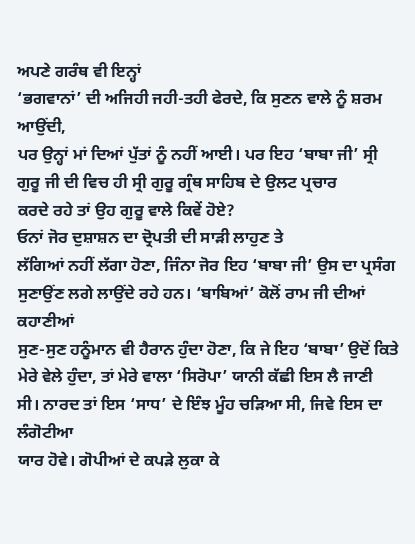ਅਪਣੇ ਗਰੰਥ ਵੀ ਇਨ੍ਹਾਂ
‘ਭਗਵਾਨਾਂ’ ਦੀ ਅਜਿਹੀ ਜਹੀ-ਤਹੀ ਫੇਰਦੇ, ਕਿ ਸੁਣਨ ਵਾਲੇ ਨੂੰ ਸ਼ਰਮ ਆਉਂਦੀ,
ਪਰ ਉਨ੍ਹਾਂ ਮਾਂ ਦਿਆਂ ਪੁੱਤਾਂ ਨੂੰ ਨਹੀਂ ਆਈ। ਪਰ ਇਹ ‘ਬਾਬਾ ਜੀ’ ਸ੍ਰੀ
ਗੁਰੂ ਜੀ ਦੀ ਵਿਚ ਹੀ ਸ੍ਰੀ ਗੁਰੂ ਗ੍ਰੰਥ ਸਾਹਿਬ ਦੇ ਉਲਟ ਪ੍ਰਚਾਰ
ਕਰਦੇ ਰਹੇ ਤਾਂ ਉਹ ਗੁਰੂ ਵਾਲੇ ਕਿਵੇਂ ਹੋਏ?
ਓਨਾਂ ਜੋਰ ਦੁਸ਼ਾਸ਼ਨ ਦਾ ਦ੍ਰੋਪਤੀ ਦੀ ਸਾੜੀ ਲਾਹੁਣ ਤੇ
ਲੱਗਿਆਂ ਨਹੀਂ ਲੱਗਾ ਹੋਣਾ, ਜਿੰਨਾ ਜੋਰ ਇਹ ‘ਬਾਬਾ ਜੀ’ ਉਸ ਦਾ ਪ੍ਰਸੰਗ
ਸੁਣਾਉਂਣ ਲਗੇ ਲਾਉਂਦੇ ਰਹੇ ਹਨ। ‘ਬਾਬਿਆਂ’ ਕੋਲੋਂ ਰਾਮ ਜੀ ਦੀਆਂ ਕਹਾਣੀਆਂ
ਸੁਣ-ਸੁਣ ਹਨੂੰਮਾਨ ਵੀ ਹੈਰਾਨ ਹੁੰਦਾ ਹੋਣਾ, ਕਿ ਜੇ ਇਹ ‘ਬਾਬਾ’ ਉਦੋਂ ਕਿਤੇ
ਮੇਰੇ ਵੇਲੇ ਹੁੰਦਾ, ਤਾਂ ਮੇਰੇ ਵਾਲਾ ‘ਸਿਰੋਪਾ’ ਯਾਨੀ ਕੱਛੀ ਇਸ ਲੈ ਜਾਣੀ
ਸੀ। ਨਾਰਦ ਤਾਂ ਇਸ ‘ਸਾਧ’ ਦੇ ਇੰਝ ਮੂੰਹ ਚੜਿਆ ਸੀ, ਜਿਵੇ ਇਸ ਦਾ ਲੰਗੋਟੀਆ
ਯਾਰ ਹੋਵੇ। ਗੋਪੀਆਂ ਦੇ ਕਪੜੇ ਲੁਕਾ ਕੇ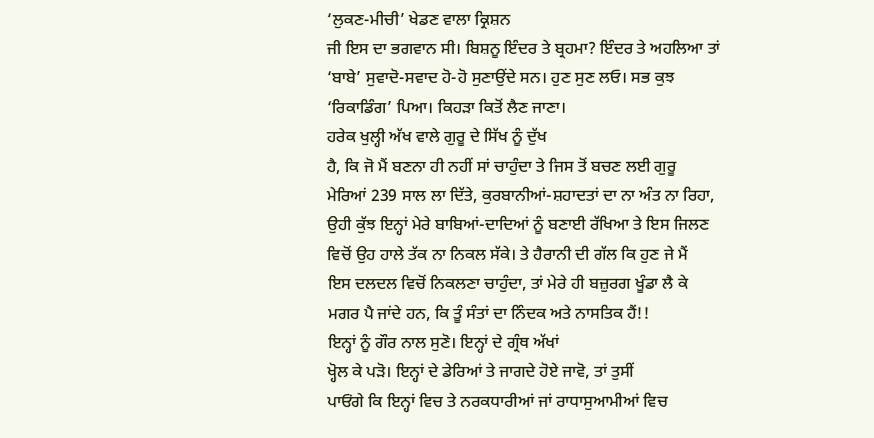‘ਲੁਕਣ-ਮੀਚੀ’ ਖੇਡਣ ਵਾਲਾ ਕ੍ਰਿਸ਼ਨ
ਜੀ ਇਸ ਦਾ ਭਗਵਾਨ ਸੀ। ਬਿਸ਼ਨੂ ਇੰਦਰ ਤੇ ਬ੍ਰਹਮਾ? ਇੰਦਰ ਤੇ ਅਹਲਿਆ ਤਾਂ
‘ਬਾਬੇ’ ਸੁਵਾਦੋ-ਸਵਾਦ ਹੋ-ਹੋ ਸੁਣਾਉਂਦੇ ਸਨ। ਹੁਣ ਸੁਣ ਲਓ। ਸਭ ਕੁਝ
‘ਰਿਕਾਡਿੰਗ’ ਪਿਆ। ਕਿਹੜਾ ਕਿਤੋਂ ਲੈਣ ਜਾਣਾ।
ਹਰੇਕ ਖੁਲ੍ਹੀ ਅੱਖ ਵਾਲੇ ਗੁਰੂ ਦੇ ਸਿੱਖ ਨੂੰ ਦੁੱਖ
ਹੈ, ਕਿ ਜੋ ਮੈਂ ਬਣਨਾ ਹੀ ਨਹੀਂ ਸਾਂ ਚਾਹੁੰਦਾ ਤੇ ਜਿਸ ਤੋਂ ਬਚਣ ਲਈ ਗੁਰੂ
ਮੇਰਿਆਂ 239 ਸਾਲ ਲਾ ਦਿੱਤੇ, ਕੁਰਬਾਨੀਆਂ-ਸ਼ਹਾਦਤਾਂ ਦਾ ਨਾ ਅੰਤ ਨਾ ਰਿਹਾ,
ਉਹੀ ਕੁੱਝ ਇਨ੍ਹਾਂ ਮੇਰੇ ਬਾਬਿਆਂ-ਦਾਦਿਆਂ ਨੂੰ ਬਣਾਈ ਰੱਖਿਆ ਤੇ ਇਸ ਜਿਲਣ
ਵਿਚੋਂ ਉਹ ਹਾਲੇ ਤੱਕ ਨਾ ਨਿਕਲ ਸੱਕੇ। ਤੇ ਹੈਰਾਨੀ ਦੀ ਗੱਲ ਕਿ ਹੁਣ ਜੇ ਮੈਂ
ਇਸ ਦਲਦਲ ਵਿਚੋਂ ਨਿਕਲਣਾ ਚਾਹੁੰਦਾ, ਤਾਂ ਮੇਰੇ ਹੀ ਬਜ਼ੁਰਗ ਖੂੰਡਾ ਲੈ ਕੇ
ਮਗਰ ਪੈ ਜਾਂਦੇ ਹਨ, ਕਿ ਤੂੰ ਸੰਤਾਂ ਦਾ ਨਿੰਦਕ ਅਤੇ ਨਾਸਤਿਕ ਹੈਂ!!
ਇਨ੍ਹਾਂ ਨੂੰ ਗੌਰ ਨਾਲ ਸੁਣੋ। ਇਨ੍ਹਾਂ ਦੇ ਗ੍ਰੰਥ ਅੱਖਾਂ
ਖ੍ਹੋਲ ਕੇ ਪੜੋ। ਇਨ੍ਹਾਂ ਦੇ ਡੇਰਿਆਂ ਤੇ ਜਾਗਦੇ ਹੋਏ ਜਾਵੋ, ਤਾਂ ਤੁਸੀਂ
ਪਾਓਂਗੇ ਕਿ ਇਨ੍ਹਾਂ ਵਿਚ ਤੇ ਨਰਕਧਾਰੀਆਂ ਜਾਂ ਰਾਧਾਸੁਆਮੀਆਂ ਵਿਚ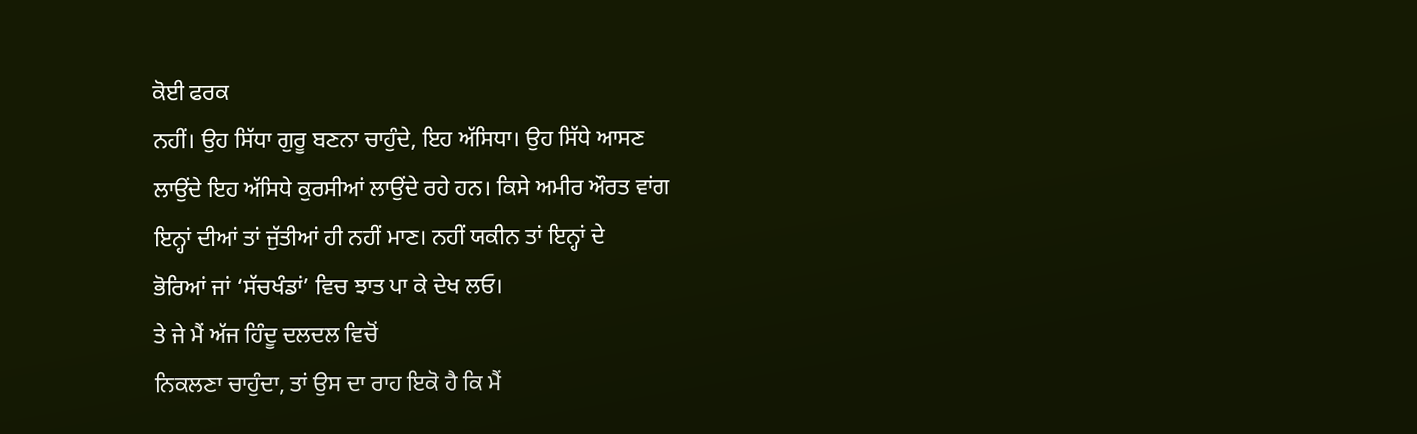ਕੋਈ ਫਰਕ
ਨਹੀਂ। ਉਹ ਸਿੱਧਾ ਗੁਰੂ ਬਣਨਾ ਚਾਹੁੰਦੇ, ਇਹ ਅੱਸਿਧਾ। ਉਹ ਸਿੱਧੇ ਆਸਣ
ਲਾਉਂਦੇ ਇਹ ਅੱਸਿਧੇ ਕੁਰਸੀਆਂ ਲਾਉਂਦੇ ਰਹੇ ਹਨ। ਕਿਸੇ ਅਮੀਰ ਔਰਤ ਵਾਂਗ
ਇਨ੍ਹਾਂ ਦੀਆਂ ਤਾਂ ਜੁੱਤੀਆਂ ਹੀ ਨਹੀਂ ਮਾਣ। ਨਹੀਂ ਯਕੀਨ ਤਾਂ ਇਨ੍ਹਾਂ ਦੇ
ਭੋਰਿਆਂ ਜਾਂ ‘ਸੱਚਖੰਡਾਂ’ ਵਿਚ ਝਾਤ ਪਾ ਕੇ ਦੇਖ ਲਓ।
ਤੇ ਜੇ ਮੈਂ ਅੱਜ ਹਿੰਦੂ ਦਲਦਲ ਵਿਚੋਂ
ਨਿਕਲਣਾ ਚਾਹੁੰਦਾ, ਤਾਂ ਉਸ ਦਾ ਰਾਹ ਇਕੋ ਹੈ ਕਿ ਮੈਂ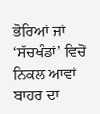ਭੋਰਿਆਂ ਜਾਂ
‘ਸੱਚਖੰਡਾਂ’ ਵਿਚੋਂ ਨਿਕਲ ਆਵਾਂ ਬਾਹਰ ਦਾ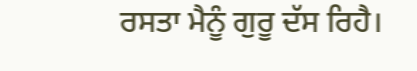ਰਸਤਾ ਮੈਨੂੰ ਗੁਰੂ ਦੱਸ ਰਿਹੈ।